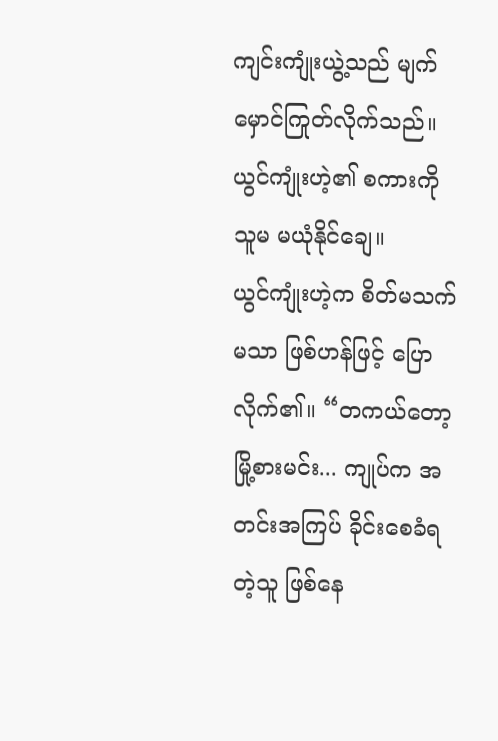ကျင်းကျုံးယွဲ့သည် မျက်မှောင်ကြုတ်လိုက်သည်။ ယွင်ကျုံးဟဲ့၏ စကားကို သူမ မယုံနိုင်ချေ။
ယွင်ကျုံးဟဲ့က စိတ်မသက်မသာ ဖြစ်ဟန်ဖြင့် ပြောလိုက်၏။ “တကယ်တော့ မြို့စားမင်း... ကျုပ်က အတင်းအကြပ် ခိုင်းစေခံရတဲ့သူ ဖြစ်နေ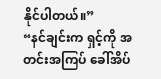နိုင်ပါတယ်။”
“နင်ချင်းက ရှင့်ကို အတင်းအကြပ် ခေါ်အိပ်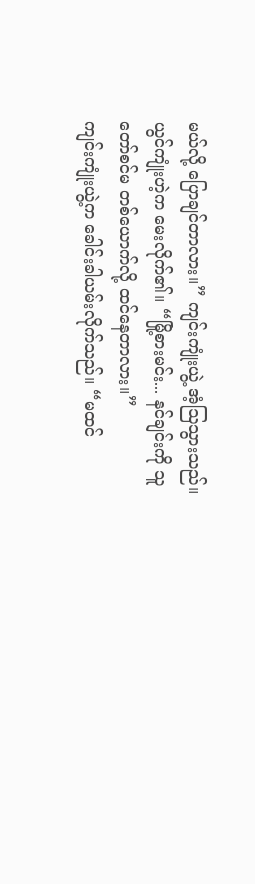မယ်လို့ ပြောချင်တာလား။” ကျင်းကျုံးယွဲ့ အံ့ဩသွားသည်။
ယွင်ကျုံးဟဲ့က မေးလိုက်၏။ “မြို့စားမင်း... နင်ချင်းကို သူတော်စင်မ တစ်ယောက်လို့ ထင်နေတာလား။”
ကျင်းကျုံးယွဲ့က ခေါင်းခါယမ်းလိုက်သည်။ “မထင်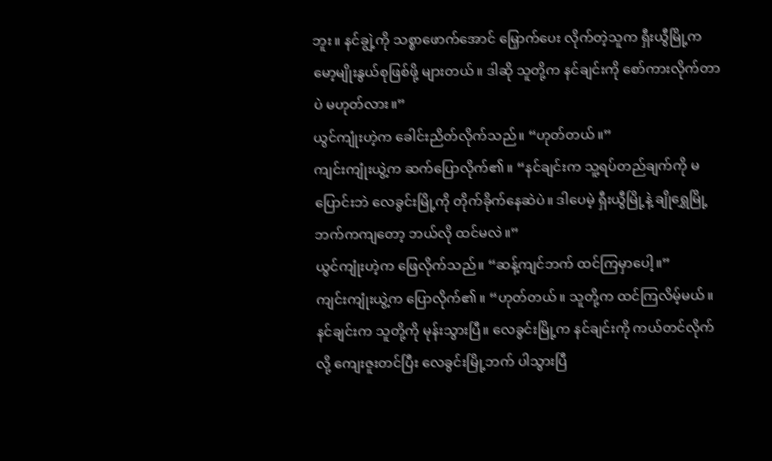ဘူး။ နင်ချွဲ့ကို သစ္စာဖောက်အောင် မြှောက်ပေး လိုက်တဲ့သူက ရှီးယွီမြို့က မော့မျိုးနွယ်စုဖြစ်ဖို့ များတယ်။ ဒါဆို သူတို့က နင်ချင်းကို စော်ကားလိုက်တာပဲ မဟုတ်လား။”
ယွင်ကျုံးဟဲ့က ခေါင်းညိတ်လိုက်သည်။ “ဟုတ်တယ်။”
ကျင်းကျုံးယွဲ့က ဆက်ပြောလိုက်၏။ “နင်ချင်းက သူ့ရပ်တည်ချက်ကို မပြောင်းဘဲ လေခွင်းမြို့ကို တိုက်ခိုက်နေဆဲပဲ။ ဒါပေမဲ့ ရှီးယွီမြို့နဲ့ ချိုရွှေမြို့ဘက်ကကျတော့ ဘယ်လို ထင်မလဲ။”
ယွင်ကျုံးဟဲ့က ဖြေလိုက်သည်။ “ဆန့်ကျင်ဘက် ထင်ကြမှာပေါ့။”
ကျင်းကျုံးယွဲ့က ပြောလိုက်၏။ “ဟုတ်တယ်။ သူတို့က ထင်ကြလိမ့်မယ်။ နင်ချင်းက သူတို့ကို မုန်းသွားပြီ။ လေခွင်းမြို့က နင်ချင်းကို ကယ်တင်လိုက်လို့ ကျေးဇူးတင်ပြီး လေခွင်းမြို့ဘက် ပါသွားပြီ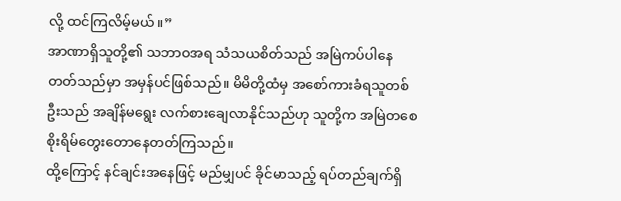လို့ ထင်ကြလိမ့်မယ်။”
အာဏာရှိသူတို့၏ သဘာဝအရ သံသယစိတ်သည် အမြဲကပ်ပါနေတတ်သည်မှာ အမှန်ပင်ဖြစ်သည်။ မိမိတို့ထံမှ အစော်ကားခံရသူတစ်ဦးသည် အချိန်မရွေး လက်စားချေလာနိုင်သည်ဟု သူတို့က အမြဲတစေ စိုးရိမ်တွေးတောနေတတ်ကြသည်။
ထို့ကြောင့် နင်ချင်းအနေဖြင့် မည်မျှပင် ခိုင်မာသည့် ရပ်တည်ချက်ရှိ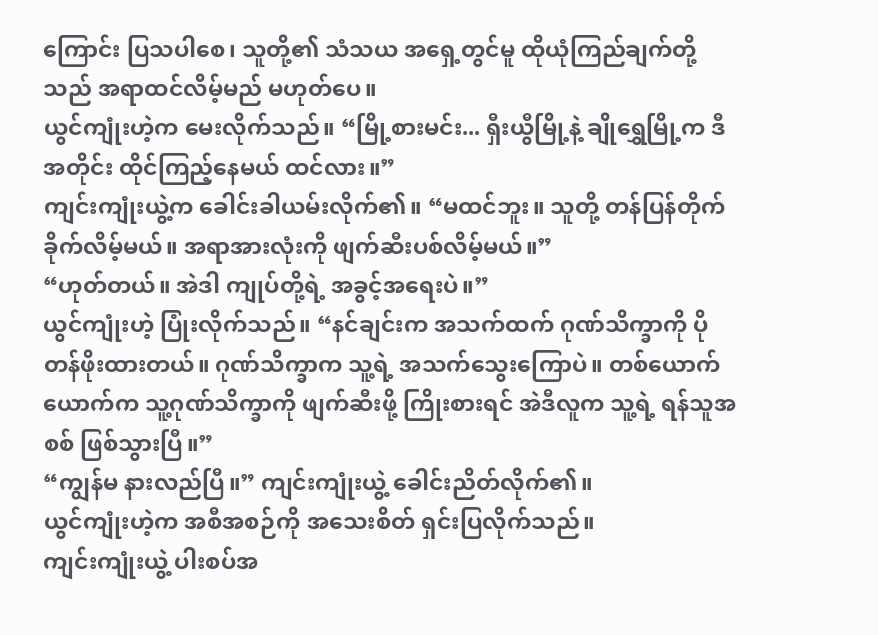ကြောင်း ပြသပါစေ၊ သူတို့၏ သံသယ အရှေ့တွင်မူ ထိုယုံကြည်ချက်တို့သည် အရာထင်လိမ့်မည် မဟုတ်ပေ။
ယွင်ကျုံးဟဲ့က မေးလိုက်သည်။ “မြို့စားမင်း... ရှီးယွီမြို့နဲ့ ချိုရွှေမြို့က ဒီအတိုင်း ထိုင်ကြည့်နေမယ် ထင်လား။”
ကျင်းကျုံးယွဲ့က ခေါင်းခါယမ်းလိုက်၏။ “မထင်ဘူး။ သူတို့ တန်ပြန်တိုက်ခိုက်လိမ့်မယ်။ အရာအားလုံးကို ဖျက်ဆီးပစ်လိမ့်မယ်။”
“ဟုတ်တယ်။ အဲဒါ ကျုပ်တို့ရဲ့ အခွင့်အရေးပဲ။”
ယွင်ကျုံးဟဲ့ ပြုံးလိုက်သည်။ “နင်ချင်းက အသက်ထက် ဂုဏ်သိက္ခာကို ပိုတန်ဖိုးထားတယ်။ ဂုဏ်သိက္ခာက သူ့ရဲ့ အသက်သွေးကြောပဲ။ တစ်ယောက်ယောက်က သူ့ဂုဏ်သိက္ခာကို ဖျက်ဆီးဖို့ ကြိုးစားရင် အဲဒီလူက သူ့ရဲ့ ရန်သူအစစ် ဖြစ်သွားပြီ။”
“ကျွန်မ နားလည်ပြီ။” ကျင်းကျုံးယွဲ့ ခေါင်းညိတ်လိုက်၏။
ယွင်ကျုံးဟဲ့က အစီအစဉ်ကို အသေးစိတ် ရှင်းပြလိုက်သည်။
ကျင်းကျုံးယွဲ့ ပါးစပ်အ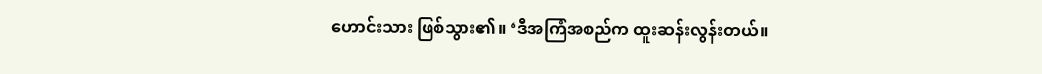ဟောင်းသား ဖြစ်သွား၏။ ‘ဒီအကြံအစည်က ထူးဆန်းလွန်းတယ်။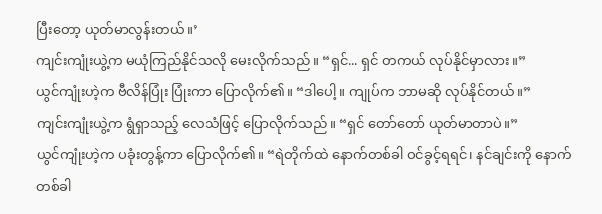ပြီးတော့ ယုတ်မာလွန်းတယ်။’
ကျင်းကျုံးယွဲ့က မယုံကြည်နိုင်သလို မေးလိုက်သည်။ “ရှင်... ရှင် တကယ် လုပ်နိုင်မှာလား။”
ယွင်ကျုံးဟဲ့က ဗီလိန်ပြုံး ပြုံးကာ ပြောလိုက်၏။ “ဒါပေါ့။ ကျုပ်က ဘာမဆို လုပ်နိုင်တယ်။”
ကျင်းကျုံးယွဲ့က ရွံရှာသည့် လေသံဖြင့် ပြောလိုက်သည်။ “ရှင် တော်တော် ယုတ်မာတာပဲ။”
ယွင်ကျုံးဟဲ့က ပခုံးတွန့်ကာ ပြောလိုက်၏။ “ရဲတိုက်ထဲ နောက်တစ်ခါ ဝင်ခွင့်ရရင်၊ နင်ချင်းကို နောက်တစ်ခါ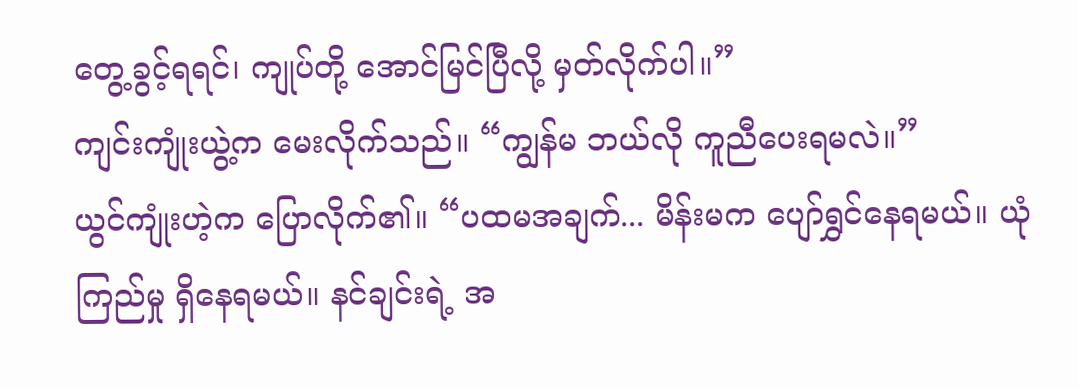တွေ့ခွင့်ရရင်၊ ကျုပ်တို့ အောင်မြင်ပြီလို့ မှတ်လိုက်ပါ။”
ကျင်းကျုံးယွဲ့က မေးလိုက်သည်။ “ကျွန်မ ဘယ်လို ကူညီပေးရမလဲ။”
ယွင်ကျုံးဟဲ့က ပြောလိုက်၏။ “ပထမအချက်... မိန်းမက ပျော်ရွှင်နေရမယ်။ ယုံကြည်မှု ရှိနေရမယ်။ နင်ချင်းရဲ့ အ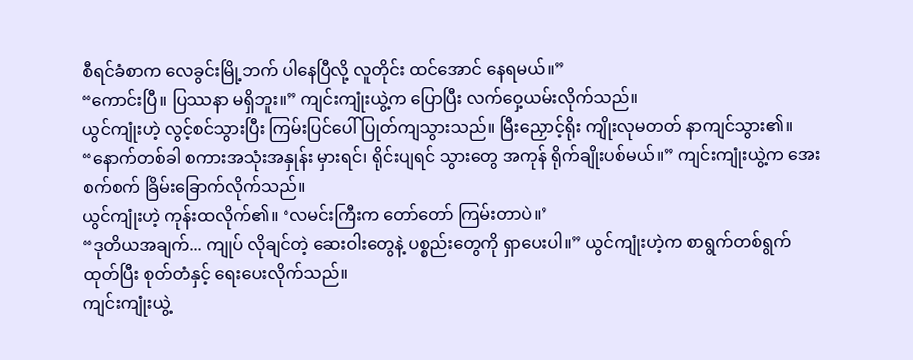စီရင်ခံစာက လေခွင်းမြို့ဘက် ပါနေပြီလို့ လူတိုင်း ထင်အောင် နေရမယ်။”
“ကောင်းပြီ။ ပြဿနာ မရှိဘူး။” ကျင်းကျုံးယွဲ့က ပြောပြီး လက်ဝှေ့ယမ်းလိုက်သည်။
ယွင်ကျုံးဟဲ့ လွင့်စင်သွားပြီး ကြမ်းပြင်ပေါ် ပြုတ်ကျသွားသည်။ မြီးညှောင့်ရိုး ကျိုးလုမတတ် နာကျင်သွား၏။
“နောက်တစ်ခါ စကားအသုံးအနှုန်း မှားရင်၊ ရိုင်းပျရင် သွားတွေ အကုန် ရိုက်ချိုးပစ်မယ်။” ကျင်းကျုံးယွဲ့က အေးစက်စက် ခြိမ်းခြောက်လိုက်သည်။
ယွင်ကျုံးဟဲ့ ကုန်းထလိုက်၏။ ‘လမင်းကြီးက တော်တော် ကြမ်းတာပဲ။’
“ဒုတိယအချက်... ကျုပ် လိုချင်တဲ့ ဆေးဝါးတွေနဲ့ ပစ္စည်းတွေကို ရှာပေးပါ။” ယွင်ကျုံးဟဲ့က စာရွက်တစ်ရွက် ထုတ်ပြီး စုတ်တံနှင့် ရေးပေးလိုက်သည်။
ကျင်းကျုံးယွဲ့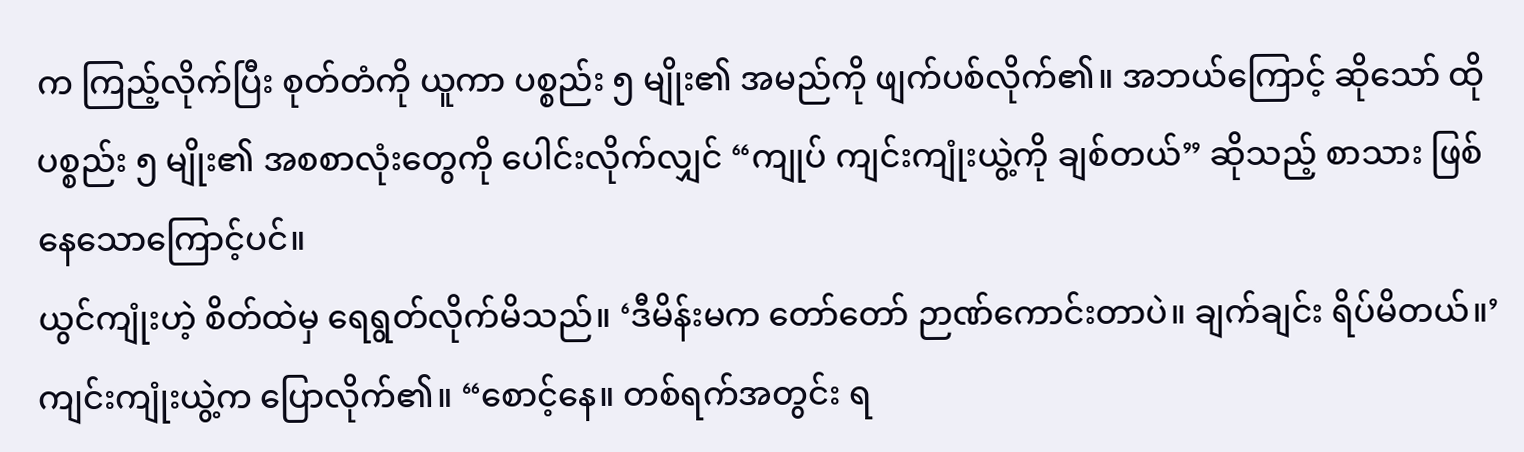က ကြည့်လိုက်ပြီး စုတ်တံကို ယူကာ ပစ္စည်း ၅ မျိုး၏ အမည်ကို ဖျက်ပစ်လိုက်၏။ အဘယ်ကြောင့် ဆိုသော် ထိုပစ္စည်း ၅ မျိုး၏ အစစာလုံးတွေကို ပေါင်းလိုက်လျှင် “ကျုပ် ကျင်းကျုံးယွဲ့ကို ချစ်တယ်” ဆိုသည့် စာသား ဖြစ်နေသောကြောင့်ပင်။
ယွင်ကျုံးဟဲ့ စိတ်ထဲမှ ရေရွတ်လိုက်မိသည်။ ‘ဒီမိန်းမက တော်တော် ဉာဏ်ကောင်းတာပဲ။ ချက်ချင်း ရိပ်မိတယ်။’
ကျင်းကျုံးယွဲ့က ပြောလိုက်၏။ “စောင့်နေ။ တစ်ရက်အတွင်း ရ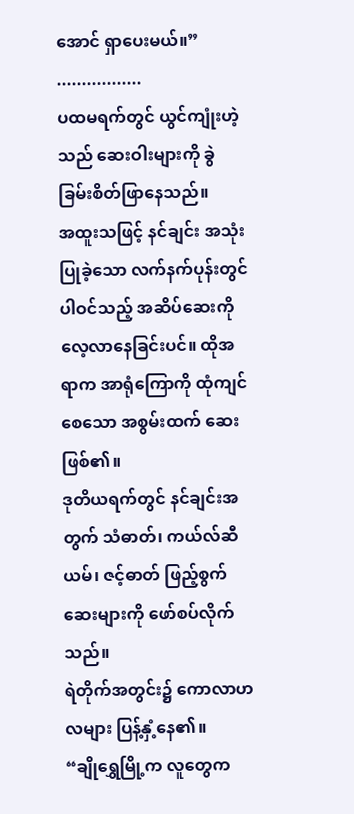အောင် ရှာပေးမယ်။”
.................
ပထမရက်တွင် ယွင်ကျုံးဟဲ့သည် ဆေးဝါးများကို ခွဲခြမ်းစိတ်ဖြာနေသည်။
အထူးသဖြင့် နင်ချင်း အသုံးပြုခဲ့သော လက်နက်ပုန်းတွင် ပါဝင်သည့် အဆိပ်ဆေးကို လေ့လာနေခြင်းပင်။ ထိုအရာက အာရုံကြောကို ထုံကျင်စေသော အစွမ်းထက် ဆေးဖြစ်၏။
ဒုတိယရက်တွင် နင်ချင်းအတွက် သံဓာတ်၊ ကယ်လ်ဆီယမ်၊ ဇင့်ဓာတ် ဖြည့်စွက်ဆေးများကို ဖော်စပ်လိုက်သည်။
ရဲတိုက်အတွင်း၌ ကောလာဟလများ ပြန့်နှံ့နေ၏။
“ချိုရွှေမြို့က လူတွေက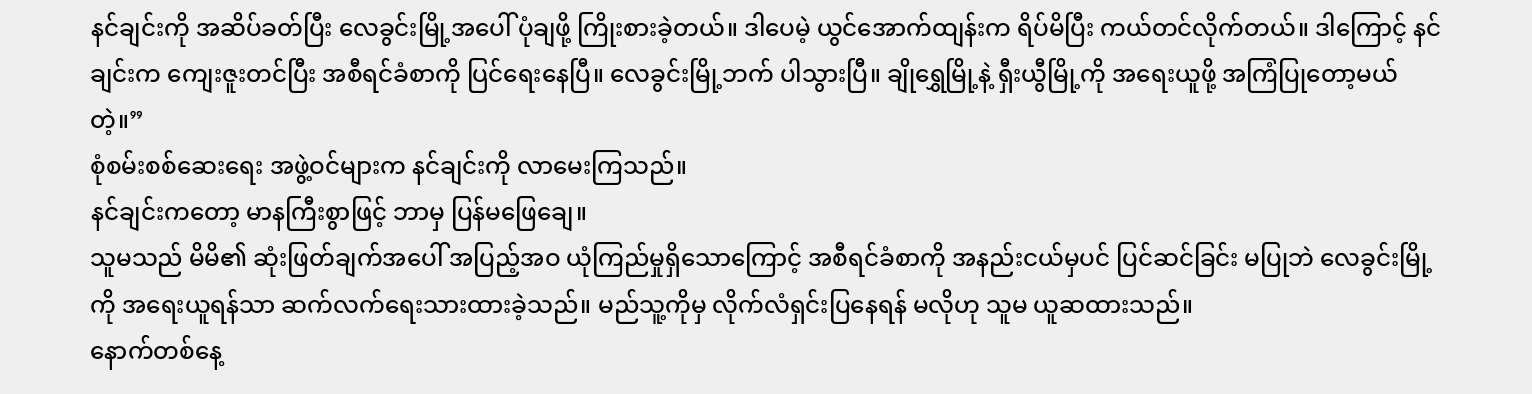နင်ချင်းကို အဆိပ်ခတ်ပြီး လေခွင်းမြို့အပေါ် ပုံချဖို့ ကြိုးစားခဲ့တယ်။ ဒါပေမဲ့ ယွင်အောက်ထျန်းက ရိပ်မိပြီး ကယ်တင်လိုက်တယ်။ ဒါကြောင့် နင်ချင်းက ကျေးဇူးတင်ပြီး အစီရင်ခံစာကို ပြင်ရေးနေပြီ။ လေခွင်းမြို့ဘက် ပါသွားပြီ။ ချိုရွှေမြို့နဲ့ ရှီးယွီမြို့ကို အရေးယူဖို့ အကြံပြုတော့မယ်တဲ့။”
စုံစမ်းစစ်ဆေးရေး အဖွဲ့ဝင်များက နင်ချင်းကို လာမေးကြသည်။
နင်ချင်းကတော့ မာနကြီးစွာဖြင့် ဘာမှ ပြန်မဖြေချေ။
သူမသည် မိမိ၏ ဆုံးဖြတ်ချက်အပေါ် အပြည့်အဝ ယုံကြည်မှုရှိသောကြောင့် အစီရင်ခံစာကို အနည်းငယ်မှပင် ပြင်ဆင်ခြင်း မပြုဘဲ လေခွင်းမြို့ကို အရေးယူရန်သာ ဆက်လက်ရေးသားထားခဲ့သည်။ မည်သူ့ကိုမှ လိုက်လံရှင်းပြနေရန် မလိုဟု သူမ ယူဆထားသည်။
နောက်တစ်နေ့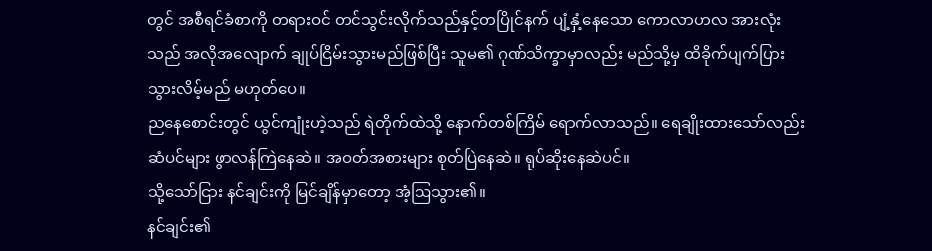တွင် အစီရင်ခံစာကို တရားဝင် တင်သွင်းလိုက်သည်နှင့်တပြိုင်နက် ပျံ့နှံ့နေသော ကောလာဟလ အားလုံးသည် အလိုအလျောက် ချုပ်ငြိမ်းသွားမည်ဖြစ်ပြီး သူမ၏ ဂုဏ်သိက္ခာမှာလည်း မည်သို့မှ ထိခိုက်ပျက်ပြားသွားလိမ့်မည် မဟုတ်ပေ။
ညနေစောင်းတွင် ယွင်ကျုံးဟဲ့သည် ရဲတိုက်ထဲသို့ နောက်တစ်ကြိမ် ရောက်လာသည်။ ရေချိုးထားသော်လည်း ဆံပင်များ ဖွာလန်ကြဲနေဆဲ။ အဝတ်အစားများ စုတ်ပြဲနေဆဲ။ ရုပ်ဆိုးနေဆဲပင်။
သို့သော်ငြား နင်ချင်းကို မြင်ချိန်မှာတော့ အံ့ဩသွား၏။
နင်ချင်း၏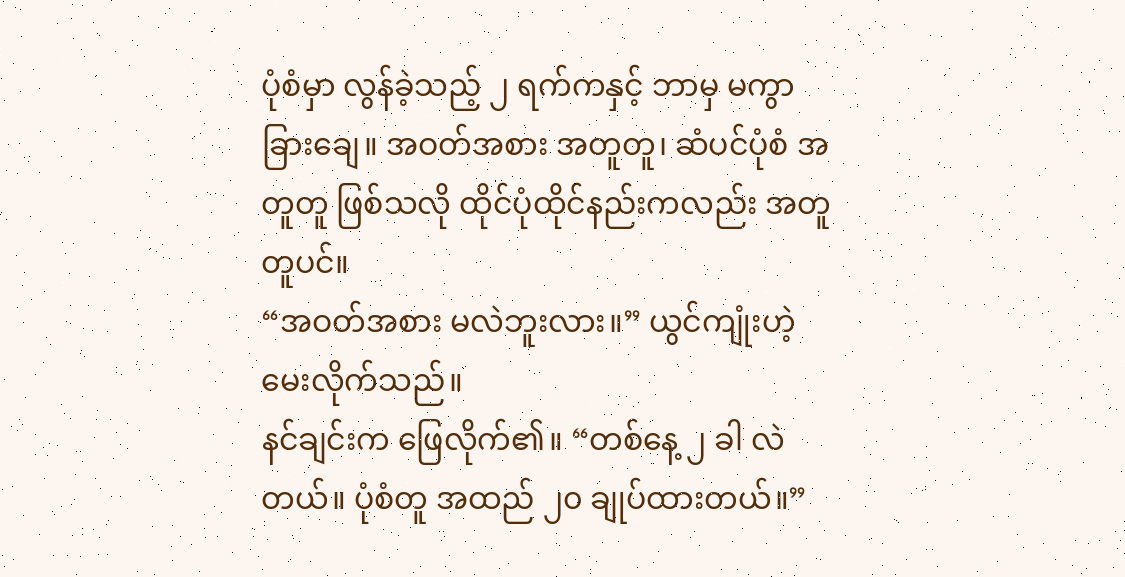ပုံစံမှာ လွန်ခဲ့သည့် ၂ ရက်ကနှင့် ဘာမှ မကွာခြားချေ။ အဝတ်အစား အတူတူ၊ ဆံပင်ပုံစံ အတူတူ ဖြစ်သလို ထိုင်ပုံထိုင်နည်းကလည်း အတူတူပင်။
“အဝတ်အစား မလဲဘူးလား။” ယွင်ကျုံးဟဲ့ မေးလိုက်သည်။
နင်ချင်းက ဖြေလိုက်၏။ “တစ်နေ့ ၂ ခါ လဲတယ်။ ပုံစံတူ အထည် ၂၀ ချုပ်ထားတယ်။”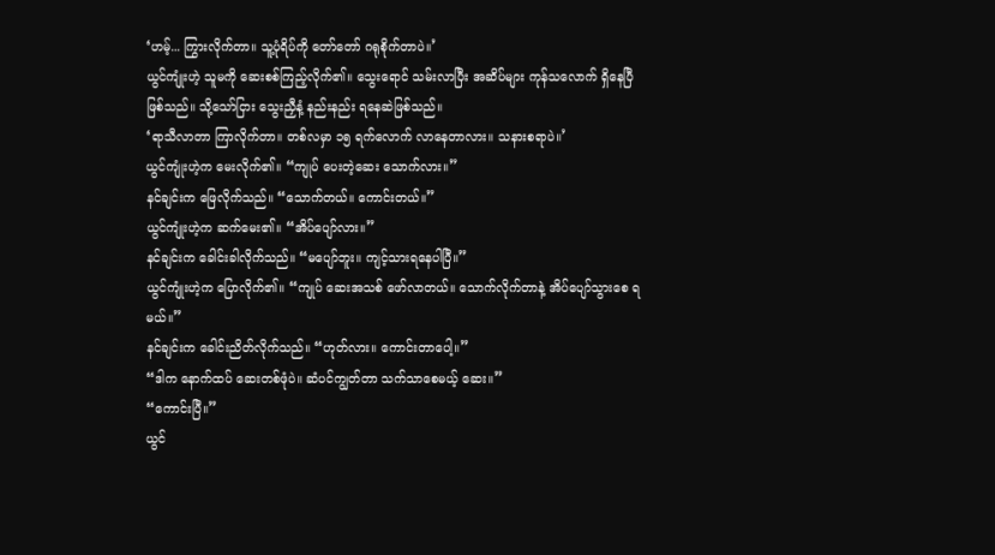‘ဟမ့်... ကြွားလိုက်တာ။ သူ့ပုံရိပ်ကို တော်တော် ဂရုစိုက်တာပဲ။’
ယွင်ကျုံးဟဲ့ သူမကို ဆေးစစ်ကြည့်လိုက်၏။ သွေးရောင် သမ်းလာပြီး အဆိပ်များ ကုန်သလောက် ရှိနေပြီ ဖြစ်သည်။ သို့သော်ငြား သွေးညှီနံ့ နည်းနည်း ရနေဆဲဖြစ်သည်။
‘ရာသီလာတာ ကြာလိုက်တာ။ တစ်လမှာ ၁၅ ရက်လောက် လာနေတာလား။ သနားစရာပဲ။’
ယွင်ကျုံးဟဲ့က မေးလိုက်၏။ “ကျုပ် ပေးတဲ့ဆေး သောက်လား။”
နင်ချင်းက ဖြေလိုက်သည်။ “သောက်တယ်။ ကောင်းတယ်။”
ယွင်ကျုံးဟဲ့က ဆက်မေး၏။ “အိပ်ပျော်လား။”
နင်ချင်းက ခေါင်းခါလိုက်သည်။ “မပျော်ဘူး။ ကျင့်သားရနေပါပြီ။”
ယွင်ကျုံးဟဲ့က ပြောလိုက်၏။ “ကျုပ် ဆေးအသစ် ဖော်လာတယ်။ သောက်လိုက်တာနဲ့ အိပ်ပျော်သွားစေ ရမယ်။”
နင်ချင်းက ခေါင်းညိတ်လိုက်သည်။ “ဟုတ်လား။ ကောင်းတာပေါ့။”
“ဒါက နောက်ထပ် ဆေးတစ်ဖုံပဲ။ ဆံပင်ကျွတ်တာ သက်သာစေမယ့် ဆေး။”
“ကောင်းပြီ။”
ယွင်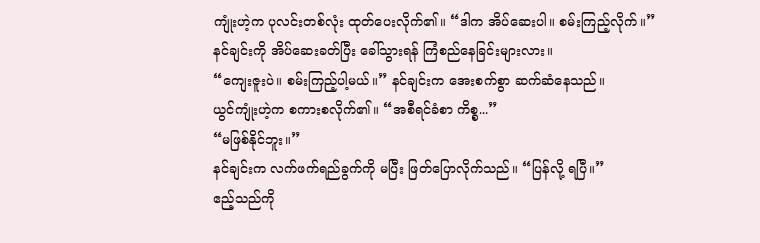ကျုံးဟဲ့က ပုလင်းတစ်လုံး ထုတ်ပေးလိုက်၏။ “ဒါက အိပ်ဆေးပါ။ စမ်းကြည့်လိုက်။”
နင်ချင်းကို အိပ်ဆေးခတ်ပြီး ခေါ်သွားရန် ကြံစည်နေခြင်းများလား။
“ကျေးဇူးပဲ။ စမ်းကြည့်ပါ့မယ်။” နင်ချင်းက အေးစက်စွာ ဆက်ဆံနေသည်။
ယွင်ကျုံးဟဲ့က စကားစလိုက်၏။ “အစီရင်ခံစာ ကိစ္စ...”
“မဖြစ်နိုင်ဘူး။”
နင်ချင်းက လက်ဖက်ရည်ခွက်ကို မပြီး ဖြတ်ပြောလိုက်သည်။ “ပြန်လို့ ရပြီ။”
ဧည့်သည်ကို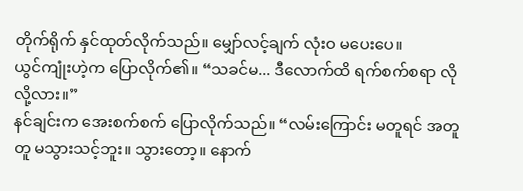တိုက်ရိုက် နှင်ထုတ်လိုက်သည်။ မျှော်လင့်ချက် လုံးဝ မပေးပေ။
ယွင်ကျုံးဟဲ့က ပြောလိုက်၏။ “သခင်မ... ဒီလောက်ထိ ရက်စက်စရာ လိုလို့လား။”
နင်ချင်းက အေးစက်စက် ပြောလိုက်သည်။ “လမ်းကြောင်း မတူရင် အတူတူ မသွားသင့်ဘူး။ သွားတော့။ နောက်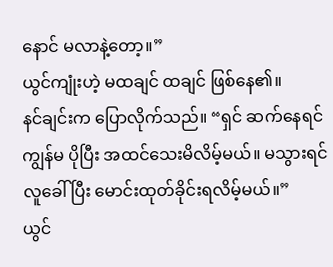နောင် မလာနဲ့တော့။”
ယွင်ကျုံးဟဲ့ မထချင် ထချင် ဖြစ်နေ၏။
နင်ချင်းက ပြောလိုက်သည်။ “ရှင် ဆက်နေရင် ကျွန်မ ပိုပြီး အထင်သေးမိလိမ့်မယ်။ မသွားရင် လူခေါ်ပြီး မောင်းထုတ်ခိုင်းရလိမ့်မယ်။”
ယွင်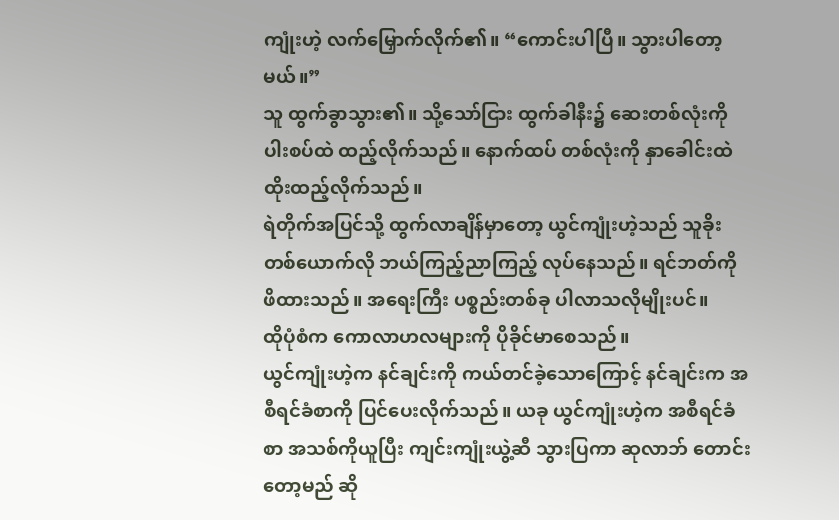ကျုံးဟဲ့ လက်မြှောက်လိုက်၏။ “ကောင်းပါပြီ။ သွားပါတော့မယ်။”
သူ ထွက်ခွာသွား၏။ သို့သော်ငြား ထွက်ခါနီး၌ ဆေးတစ်လုံးကို ပါးစပ်ထဲ ထည့်လိုက်သည်။ နောက်ထပ် တစ်လုံးကို နှာခေါင်းထဲ ထိုးထည့်လိုက်သည်။
ရဲတိုက်အပြင်သို့ ထွက်လာချိန်မှာတော့ ယွင်ကျုံးဟဲ့သည် သူခိုးတစ်ယောက်လို ဘယ်ကြည့်ညာကြည့် လုပ်နေသည်။ ရင်ဘတ်ကို ဖိထားသည်။ အရေးကြီး ပစ္စည်းတစ်ခု ပါလာသလိုမျိုးပင်။
ထိုပုံစံက ကောလာဟလများကို ပိုခိုင်မာစေသည်။
ယွင်ကျုံးဟဲ့က နင်ချင်းကို ကယ်တင်ခဲ့သောကြောင့် နင်ချင်းက အစီရင်ခံစာကို ပြင်ပေးလိုက်သည်။ ယခု ယွင်ကျုံးဟဲ့က အစီရင်ခံစာ အသစ်ကိုယူပြီး ကျင်းကျုံးယွဲ့ဆီ သွားပြကာ ဆုလာဘ် တောင်းတော့မည် ဆို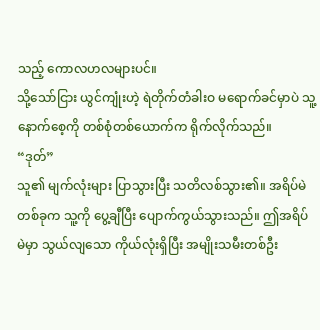သည့် ကောလဟလများပင်။
သို့သော်ငြား ယွင်ကျုံးဟဲ့ ရဲတိုက်တံခါးဝ မရောက်ခင်မှာပဲ သူ့နောက်စေ့ကို တစ်စုံတစ်ယောက်က ရိုက်လိုက်သည်။
“ဒုတ်”
သူ၏ မျက်လုံးများ ပြာသွားပြီး သတိလစ်သွား၏။ အရိပ်မဲတစ်ခုက သူ့ကို ပွေ့ချီပြီး ပျောက်ကွယ်သွားသည်။ ဤအရိပ်မဲမှာ သွယ်လျသော ကိုယ်လုံးရှိပြီး အမျိုးသမီးတစ်ဦး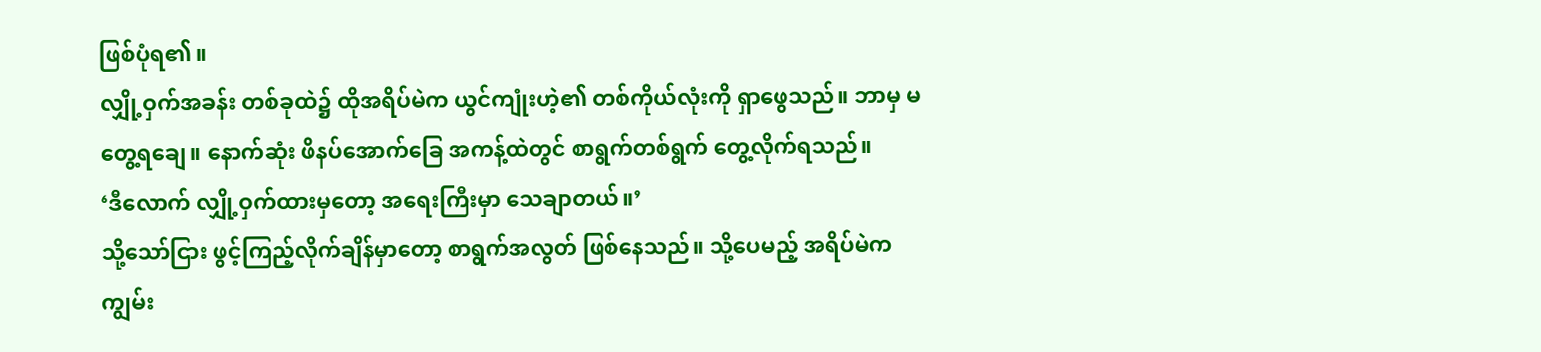ဖြစ်ပုံရ၏။
လျှို့ဝှက်အခန်း တစ်ခုထဲ၌ ထိုအရိပ်မဲက ယွင်ကျုံးဟဲ့၏ တစ်ကိုယ်လုံးကို ရှာဖွေသည်။ ဘာမှ မတွေ့ရချေ။ နောက်ဆုံး ဖိနပ်အောက်ခြေ အကန့်ထဲတွင် စာရွက်တစ်ရွက် တွေ့လိုက်ရသည်။
‘ဒီလောက် လျှို့ဝှက်ထားမှတော့ အရေးကြီးမှာ သေချာတယ်။’
သို့သော်ငြား ဖွင့်ကြည့်လိုက်ချိန်မှာတော့ စာရွက်အလွတ် ဖြစ်နေသည်။ သို့ပေမည့် အရိပ်မဲက ကျွမ်း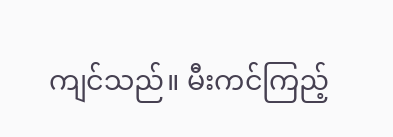ကျင်သည်။ မီးကင်ကြည့်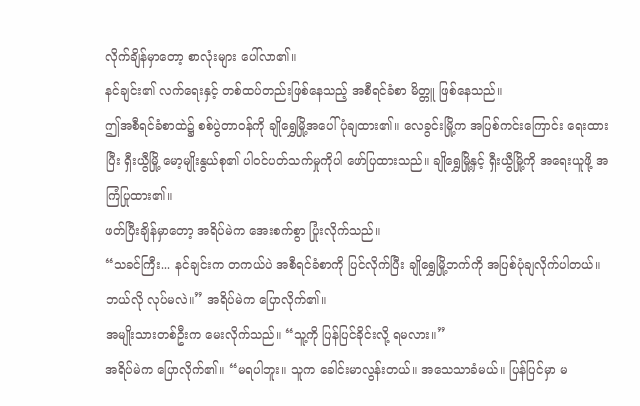လိုက်ချိန်မှာတော့ စာလုံးများ ပေါ်လာ၏။
နင်ချင်း၏ လက်ရေးနှင့် တစ်ထပ်တည်းဖြစ်နေသည့် အစီရင်ခံစာ မိတ္တူ ဖြစ်နေသည်။
ဤအစီရင်ခံစာထဲ၌ စစ်ပွဲတာဝန်ကို ချိုရွှေမြို့အပေါ် ပုံချထား၏။ လေခွင်းမြို့က အပြစ်ကင်းကြောင်း ရေးထားပြီး ရှီးယွီမြို့ မော့မျိုးနွယ်စု၏ ပါဝင်ပတ်သက်မှုကိုပါ ဖော်ပြထားသည်။ ချိုရွှေမြို့နှင့် ရှီးယွီမြို့ကို အရေးယူဖို့ အကြံပြုထား၏။
ဖတ်ပြီးချိန်မှာတော့ အရိပ်မဲက အေးစက်စွာ ပြုံးလိုက်သည်။
“သခင်ကြီး... နင်ချင်းက တကယ်ပဲ အစီရင်ခံစာကို ပြင်လိုက်ပြီး ချိုရွှေမြို့ဘက်ကို အပြစ်ပုံချလိုက်ပါတယ်။ ဘယ်လို လုပ်မလဲ။” အရိပ်မဲက ပြောလိုက်၏။
အမျိုးသားတစ်ဦးက မေးလိုက်သည်။ “သူ့ကို ပြန်ပြင်ခိုင်းလို့ ရမလား။”
အရိပ်မဲက ပြောလိုက်၏။ “မရပါဘူး။ သူက ခေါင်းမာလွန်းတယ်။ အသေသာခံမယ်။ ပြန်ပြင်မှာ မ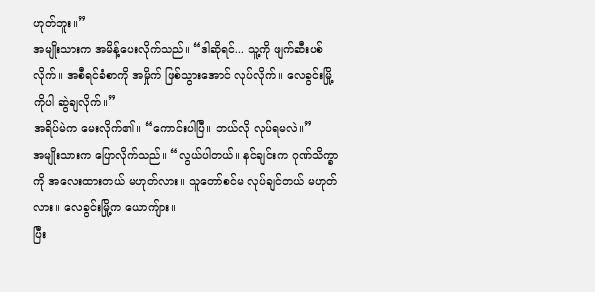ဟုတ်ဘူး။”
အမျိုးသားက အမိန့်ပေးလိုက်သည်။ “ဒါဆိုရင်... သူ့ကို ဖျက်ဆီးပစ်လိုက်။ အစီရင်ခံစာကို အမှိုက် ဖြစ်သွားအောင် လုပ်လိုက်။ လေခွင်းမြို့ကိုပါ ဆွဲချလိုက်။”
အရိပ်မဲက မေးလိုက်၏။ “ကောင်းပါပြီ။ ဘယ်လို လုပ်ရမလဲ။”
အမျိုးသားက ပြောလိုက်သည်။ “လွယ်ပါတယ်။ နင်ချင်းက ဂုဏ်သိက္ခာကို အလေးထားတယ် မဟုတ်လား။ သူတော်စင်မ လုပ်ချင်တယ် မဟုတ်လား။ လေခွင်းမြို့က ယောကျ်ား။
ပြီး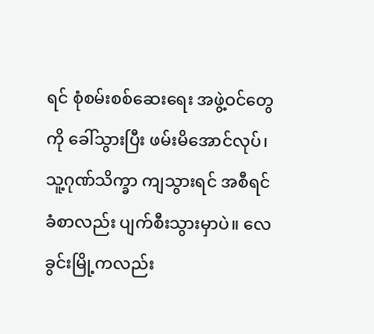ရင် စုံစမ်းစစ်ဆေးရေး အဖွဲ့ဝင်တွေကို ခေါ်သွားပြီး ဖမ်းမိအောင်လုပ်၊ သူ့ဂုဏ်သိက္ခာ ကျသွားရင် အစီရင်ခံစာလည်း ပျက်စီးသွားမှာပဲ။ လေခွင်းမြို့ကလည်း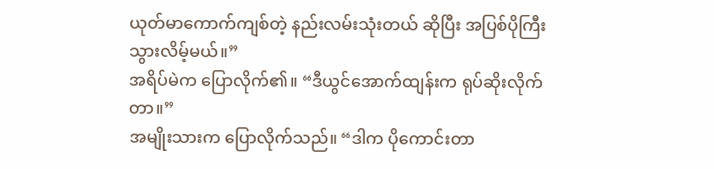ယုတ်မာကောက်ကျစ်တဲ့ နည်းလမ်းသုံးတယ် ဆိုပြီး အပြစ်ပိုကြီးသွားလိမ့်မယ်။”
အရိပ်မဲက ပြောလိုက်၏။ “ဒီယွင်အောက်ထျန်းက ရုပ်ဆိုးလိုက်တာ။”
အမျိုးသားက ပြောလိုက်သည်။ “ဒါက ပိုကောင်းတာ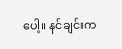ပေါ့။ နင်ချင်းက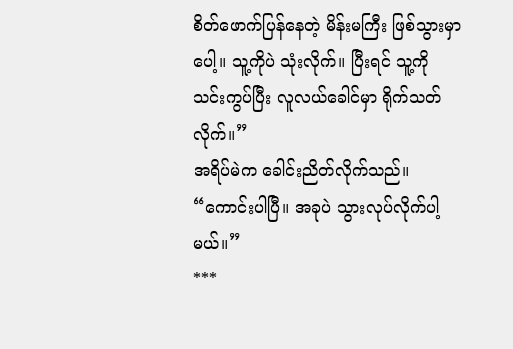စိတ်ဖောက်ပြန်နေတဲ့ မိန်းမကြီး ဖြစ်သွားမှာပေါ့။ သူ့ကိုပဲ သုံးလိုက်။ ပြီးရင် သူ့ကို သင်းကွပ်ပြီး လူလယ်ခေါင်မှာ ရိုက်သတ်လိုက်။”
အရိပ်မဲက ခေါင်းညိတ်လိုက်သည်။ “ကောင်းပါပြီ။ အခုပဲ သွားလုပ်လိုက်ပါ့မယ်။”
***